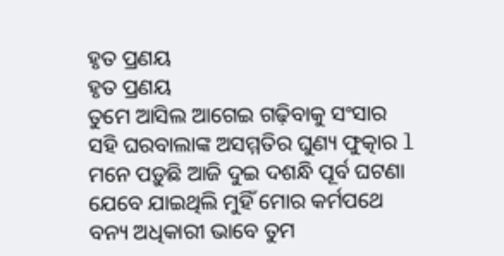ହୃତ ପ୍ରଣୟ
ହୃତ ପ୍ରଣୟ
ତୁମେ ଆସିଲ ଆଗେଇ ଗଢ଼ିବାକୁ ସଂସାର
ସହି ଘରବାଲାଙ୍କ ଅସମ୍ମତିର ଘୁଣ୍ୟ ଫୁତ୍କାର l
ମନେ ପଡ଼ୁଛି ଆଜି ଦୁଇ ଦଶନ୍ଧି ପୂର୍ବ ଘଟଣା
ଯେବେ ଯାଇଥିଲି ମୁହିଁ ମୋର କର୍ମପଥେ
ବନ୍ୟ ଅଧିକାରୀ ଭାବେ ତୁମ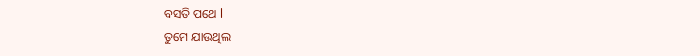ବସତି ପଥେ l
ତୁମେ ଯାଉଥିଲ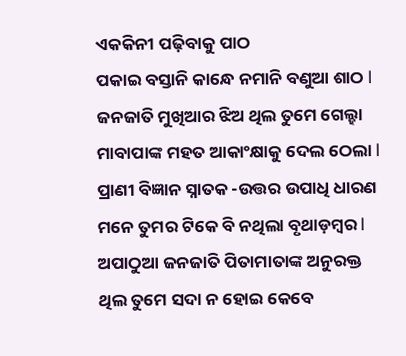ଏକକିନୀ ପଢ଼ିବାକୁ ପାଠ
ପକାଇ ବସ୍ତାନି କାନ୍ଧେ ନମାନି ବଣୁଆ ଶାଠ l
ଜନଜାତି ମୁଖିଆର ଝିଅ ଥିଲ ତୁମେ ଗେଲ୍ହା
ମାବାପାଙ୍କ ମହତ ଆକାଂକ୍ଷାକୁ ଦେଲ ଠେଲା l
ପ୍ରାଣୀ ବିଜ୍ଞାନ ସ୍ନାତକ -ଉତ୍ତର ଉପାଧି ଧାରଣ
ମନେ ତୁମର ଟିକେ ବି ନଥିଲା ବୃଥାଡ଼ମ୍ବର l
ଅପାଠୁଆ ଜନଜାତି ପିତାମାତାଙ୍କ ଅନୁରକ୍ତ
ଥିଲ ତୁମେ ସଦା ନ ହୋଇ କେବେ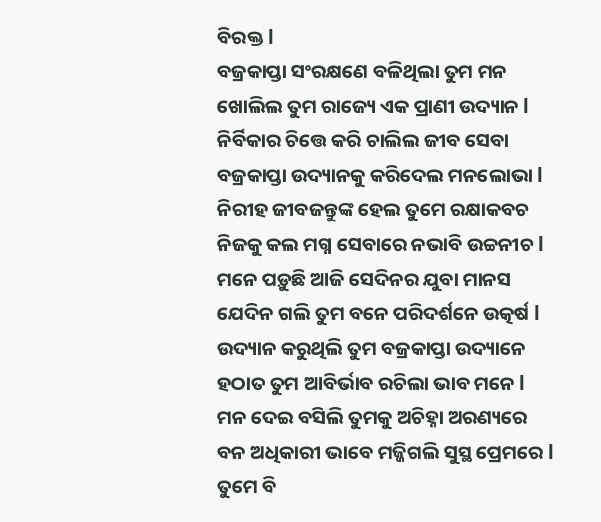ବିରକ୍ତ l
ବଜ୍ରକାପ୍ତା ସଂରକ୍ଷଣେ ବଳିଥିଲା ତୁମ ମନ
ଖୋଲିଲ ତୁମ ରାଜ୍ୟେ ଏକ ପ୍ରାଣୀ ଉଦ୍ୟାନ l
ନିର୍ବିକାର ଚିତ୍ତେ କରି ଚାଲିଲ ଜୀବ ସେବା
ବଜ୍ରକାପ୍ତା ଉଦ୍ୟାନକୁ କରିଦେଲ ମନଲୋଭା l
ନିରୀହ ଜୀବଜନ୍ତୁଙ୍କ ହେଲ ତୁମେ ରକ୍ଷାକବଚ
ନିଜକୁ କଲ ମଗ୍ନ ସେବାରେ ନଭାବି ଉଚ୍ଚନୀଚ l
ମନେ ପଡ଼ୁଛି ଆଜି ସେଦିନର ଯୁବା ମାନସ
ଯେଦିନ ଗଲି ତୁମ ବନେ ପରିଦର୍ଶନେ ଉତ୍କର୍ଷ l
ଉଦ୍ୟାନ କରୁଥିଲି ତୁମ ବଜ୍ରକାପ୍ତା ଉଦ୍ୟାନେ
ହଠାତ ତୁମ ଆବିର୍ଭାବ ରଚିଲା ଭାବ ମନେ l
ମନ ଦେଇ ବସିଲି ତୁମକୁ ଅଚିହ୍ନା ଅରଣ୍ୟରେ
ବନ ଅଧିକାରୀ ଭାବେ ମଜ୍ଜିଗଲି ସୁସ୍ଥ ପ୍ରେମରେ l
ତୁମେ ବି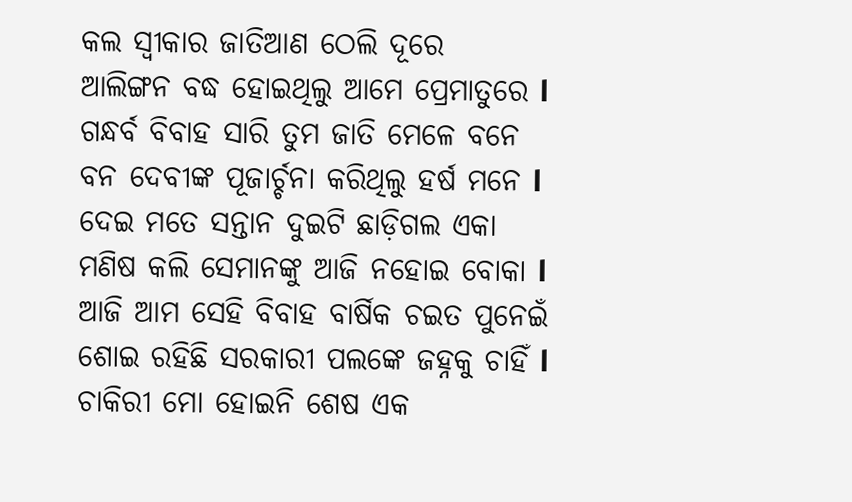କଲ ସ୍ୱୀକାର ଜାତିଆଣ ଠେଲି ଦୂରେ
ଆଲିଙ୍ଗନ ବଦ୍ଧ ହୋଇଥିଲୁ ଆମେ ପ୍ରେମାତୁରେ l
ଗନ୍ଧର୍ବ ବିବାହ ସାରି ତୁମ ଜାତି ମେଳେ ବନେ
ବନ ଦେବୀଙ୍କ ପୂଜାର୍ଚ୍ଚନା କରିଥିଲୁ ହର୍ଷ ମନେ l
ଦେଇ ମତେ ସନ୍ତାନ ଦୁଇଟି ଛାଡ଼ିଗଲ ଏକା
ମଣିଷ କଲି ସେମାନଙ୍କୁ ଆଜି ନହୋଇ ବୋକା l
ଆଜି ଆମ ସେହି ବିବାହ ବାର୍ଷିକ ଚଇତ ପୁନେଇଁ
ଶୋଇ ରହିଛି ସରକାରୀ ପଲଙ୍କେ ଜହ୍ନକୁ ଚାହିଁ l
ଚାକିରୀ ମୋ ହୋଇନି ଶେଷ ଏକ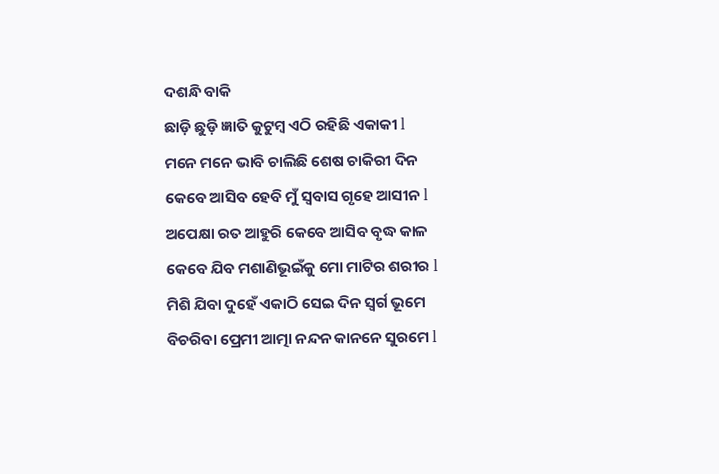ଦଶନ୍ଧି ବାକି
ଛାଡ଼ି ଛୁଡ଼ି ଜ୍ଞାତି କୁଟୁମ୍ବ ଏଠି ରହିଛି ଏକାକୀ l
ମନେ ମନେ ଭାବି ଚାଲିଛି ଶେଷ ଚାକିରୀ ଦିନ
କେବେ ଆସିବ ହେବି ମୁଁ ସ୍ଵବାସ ଗୃହେ ଆସୀନ l
ଅପେକ୍ଷା ରତ ଆହୁରି କେବେ ଆସିବ ବୃଦ୍ଧ କାଳ
କେବେ ଯିବ ମଶାଣିଭୂଇଁକୁ ମୋ ମାଟିର ଶରୀର l
ମିଶି ଯିବା ଦୁହେଁ ଏକାଠି ସେଇ ଦିନ ସ୍ୱର୍ଗ ଭୂମେ
ବିଚରିବା ପ୍ରେମୀ ଆତ୍ମା ନନ୍ଦନ କାନନେ ସୁରମେ l